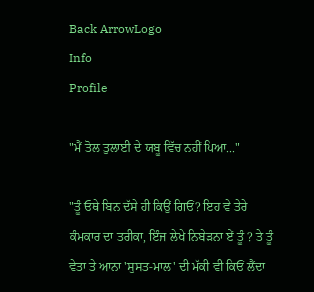Back ArrowLogo
Info
Profile

"ਮੈਂ ਤੋਲ ਤੁਲਾਈ ਦੇ ਯਬੂ ਵਿੱਚ ਨਹੀਂ ਪਿਆ..."

"ਤੂੰ ਓਥੇ ਬਿਨ ਦੱਸੇ ਹੀ ਕਿਉਂ ਗਿਓਂ? ਇਹ ਵੇ ਤੇਰੇ ਕੰਮਕਾਰ ਦਾ ਤਰੀਕਾ, ਇੰਜ ਲੇਖੇ ਨਿਬੇੜਨਾ ਏਂ ਤੂੰ ? ਤੇ ਤੂੰ ਵੇਤਾ ਤੇ ਆਨਾ 'ਸੁਸਤ-ਮਾਲ' ਦੀ ਮੱਕੀ ਵੀ ਕਿਓਂ ਲੈਂਦਾ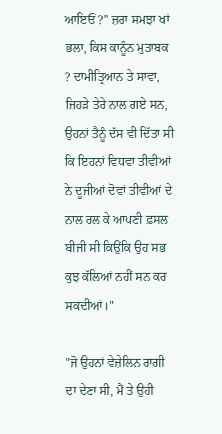ਆਇਓਂ ?" ਜ਼ਰਾ ਸਮਝਾ ਖਾਂ ਭਲਾ, ਕਿਸ ਕਾਨੂੰਨ ਮੁਤਾਬਕ ? ਦਾਮੀਤ੍ਰਿਆਨ ਤੇ ਸਾਵਾ, ਜਿਹੜੇ ਤੇਰੇ ਨਾਲ ਗਏ ਸਨ, ਉਹਨਾਂ ਤੈਨੂੰ ਦੱਸ ਵੀ ਦਿੱਤਾ ਸੀ ਕਿ ਇਹਨਾਂ ਵਿਧਵਾ ਤੀਵੀਆਂ ਨੇ ਦੂਜੀਆਂ ਦੋਵਾਂ ਤੀਵੀਆਂ ਦੇ ਨਾਲ ਰਲ ਕੇ ਆਪਣੀ ਫ਼ਸਲ ਬੀਜੀ ਸੀ ਕਿਉਂਕਿ ਉਹ ਸਭ ਕੁਝ ਕੱਲਿਆਂ ਨਹੀਂ ਸਨ ਕਰ ਸਕਦੀਆਂ।"

"ਜੋ ਉਹਨਾਂ ਵੇਜ਼ੇਲਿਨ ਰਾਗੀ ਦਾ ਦੇਣਾ ਸੀ, ਮੈਂ ਤੇ ਉਹੀ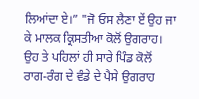ਲਿਆਂਦਾ ਏ।” "ਜੋ ਓਸ ਲੈਣਾ ਏਂ ਉਹ ਜਾ ਕੇ ਮਾਲਕ ਕ੍ਰਿਸਤੀਆ ਕੋਲੋਂ ਉਗਰਾਹ। ਉਹ ਤੇ ਪਹਿਲਾਂ ਹੀ ਸਾਰੇ ਪਿੰਡ ਕੋਲੋਂ ਰਾਗ-ਰੰਗ ਦੇ ਵੰਡੇ ਦੇ ਪੈਸੇ ਉਗਰਾਹ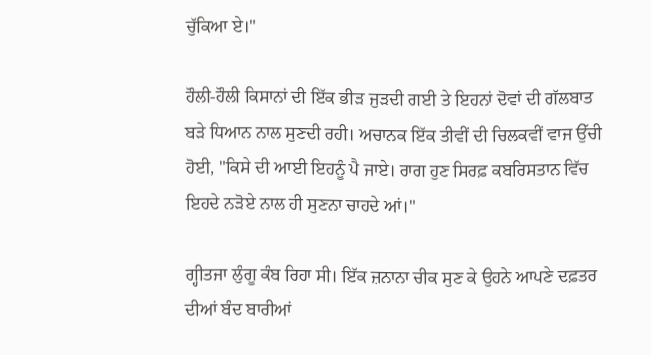ਚੁੱਕਿਆ ਏ।"

ਹੌਲੀ-ਹੌਲੀ ਕਿਸਾਨਾਂ ਦੀ ਇੱਕ ਭੀੜ ਜੁੜਦੀ ਗਈ ਤੇ ਇਹਨਾਂ ਦੋਵਾਂ ਦੀ ਗੱਲਬਾਤ ਬੜੇ ਧਿਆਨ ਨਾਲ ਸੁਣਦੀ ਰਹੀ। ਅਚਾਨਕ ਇੱਕ ਤੀਵੀਂ ਦੀ ਚਿਲਕਵੀਂ ਵਾਜ ਉੱਚੀ ਹੋਈ, "ਕਿਸੇ ਦੀ ਆਈ ਇਹਨੂੰ ਪੈ ਜਾਏ। ਰਾਗ ਹੁਣ ਸਿਰਫ਼ ਕਬਰਿਸਤਾਨ ਵਿੱਚ ਇਹਦੇ ਨੜੋਏ ਨਾਲ ਹੀ ਸੁਣਨਾ ਚਾਹਦੇ ਆਂ।"

ਗ੍ਹੀਤਜਾ ਲੁੰਗੂ ਕੰਬ ਰਿਹਾ ਸੀ। ਇੱਕ ਜ਼ਨਾਨਾ ਚੀਕ ਸੁਣ ਕੇ ਉਹਨੇ ਆਪਣੇ ਦਫ਼ਤਰ ਦੀਆਂ ਬੰਦ ਬਾਰੀਆਂ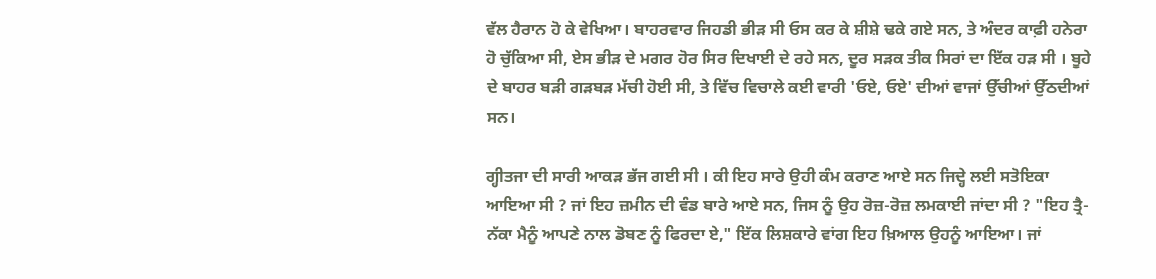ਵੱਲ ਹੈਰਾਨ ਹੋ ਕੇ ਵੇਖਿਆ। ਬਾਹਰਵਾਰ ਜਿਹਡੀ ਭੀੜ ਸੀ ਓਸ ਕਰ ਕੇ ਸ਼ੀਸ਼ੇ ਢਕੇ ਗਏ ਸਨ, ਤੇ ਅੰਦਰ ਕਾਫ਼ੀ ਹਨੇਰਾ ਹੋ ਚੁੱਕਿਆ ਸੀ, ਏਸ ਭੀੜ ਦੇ ਮਗਰ ਹੋਰ ਸਿਰ ਦਿਖਾਈ ਦੇ ਰਹੇ ਸਨ, ਦੂਰ ਸੜਕ ਤੀਕ ਸਿਰਾਂ ਦਾ ਇੱਕ ਹੜ ਸੀ । ਬੂਹੇ ਦੇ ਬਾਹਰ ਬੜੀ ਗੜਬੜ ਮੱਚੀ ਹੋਈ ਸੀ, ਤੇ ਵਿੱਚ ਵਿਚਾਲੇ ਕਈ ਵਾਰੀ 'ਓਏ, ਓਏ' ਦੀਆਂ ਵਾਜਾਂ ਉੱਚੀਆਂ ਉੱਠਦੀਆਂ ਸਨ।

ਗ੍ਹੀਤਜਾ ਦੀ ਸਾਰੀ ਆਕੜ ਭੱਜ ਗਈ ਸੀ । ਕੀ ਇਹ ਸਾਰੇ ਉਹੀ ਕੰਮ ਕਰਾਣ ਆਏ ਸਨ ਜਿਦ੍ਹੇ ਲਈ ਸਤੋਇਕਾ ਆਇਆ ਸੀ ? ਜਾਂ ਇਹ ਜ਼ਮੀਨ ਦੀ ਵੰਡ ਬਾਰੇ ਆਏ ਸਨ, ਜਿਸ ਨੂੰ ਉਹ ਰੋਜ਼-ਰੋਜ਼ ਲਮਕਾਈ ਜਾਂਦਾ ਸੀ ? "ਇਹ ਤ੍ਰੈ-ਨੱਕਾ ਮੈਨੂੰ ਆਪਣੇ ਨਾਲ ਡੋਬਣ ਨੂੰ ਫਿਰਦਾ ਏ," ਇੱਕ ਲਿਸ਼ਕਾਰੇ ਵਾਂਗ ਇਹ ਖ਼ਿਆਲ ਉਹਨੂੰ ਆਇਆ। ਜਾਂ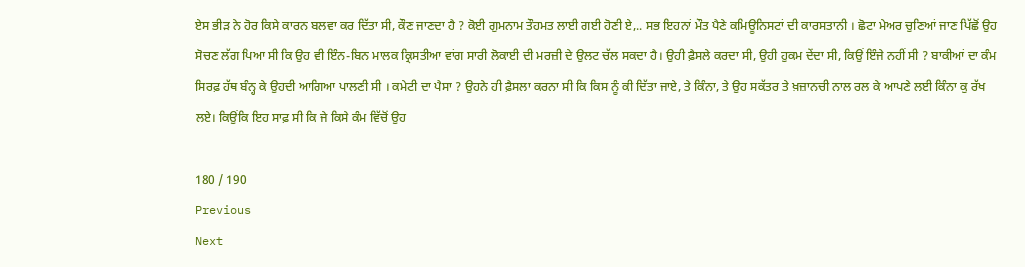ਏਸ ਭੀੜ ਨੇ ਹੋਰ ਕਿਸੇ ਕਾਰਨ ਬਲਵਾ ਕਰ ਦਿੱਤਾ ਸੀ, ਕੌਣ ਜਾਣਦਾ ਹੈ ? ਕੋਈ ਗੁਮਨਾਮ ਤੌਹਮਤ ਲਾਈ ਗਈ ਹੋਣੀ ਏ,.. ਸਭ ਇਹਨਾਂ ਮੌਤ ਪੈਣੇ ਕਮਿਊਨਿਸਟਾਂ ਦੀ ਕਾਰਸਤਾਨੀ । ਛੋਟਾ ਮੇਅਰ ਚੁਣਿਆਂ ਜਾਣ ਪਿੱਛੋਂ ਉਹ ਸੋਚਣ ਲੱਗ ਪਿਆ ਸੀ ਕਿ ਉਹ ਵੀ ਇੰਨ-ਬਿਨ ਮਾਲਕ ਕ੍ਰਿਸਤੀਆ ਵਾਂਗ ਸਾਰੀ ਲੋਕਾਈ ਦੀ ਮਰਜ਼ੀ ਦੇ ਉਲਟ ਚੱਲ ਸਕਦਾ ਹੈ। ਉਹੀ ਫ਼ੈਸਲੇ ਕਰਦਾ ਸੀ, ਉਹੀ ਹੁਕਮ ਦੇਂਦਾ ਸੀ, ਕਿਉਂ ਇੰਜੇ ਨਹੀਂ ਸੀ ? ਬਾਕੀਆਂ ਦਾ ਕੰਮ ਸਿਰਫ਼ ਹੱਥ ਬੰਨ੍ਹ ਕੇ ਉਹਦੀ ਆਗਿਆ ਪਾਲਣੀ ਸੀ । ਕਮੇਟੀ ਦਾ ਪੈਸਾ ? ਉਹਨੇ ਹੀ ਫ਼ੈਸਲਾ ਕਰਨਾ ਸੀ ਕਿ ਕਿਸ ਨੂੰ ਕੀ ਦਿੱਤਾ ਜਾਏ, ਤੇ ਕਿੰਨਾ, ਤੇ ਉਹ ਸਕੱਤਰ ਤੇ ਖ਼ਜ਼ਾਨਚੀ ਨਾਲ ਰਲ ਕੇ ਆਪਣੇ ਲਈ ਕਿੰਨਾ ਕੁ ਰੱਖ ਲਏ। ਕਿਉਂਕਿ ਇਹ ਸਾਫ਼ ਸੀ ਕਿ ਜੇ ਕਿਸੇ ਕੰਮ ਵਿੱਚੋਂ ਉਹ

180 / 190
Previous
Next